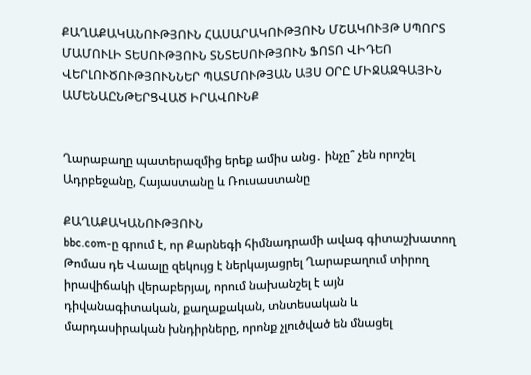ՔԱՂԱՔԱԿԱՆՈՒԹՅՈՒՆ ՀԱՍԱՐԱԿՈՒԹՅՈՒՆ ՄՇԱԿՈՒՅԹ ՍՊՈՐՏ ՄԱՄՈՒԼԻ ՏԵՍՈՒԹՅՈՒՆ ՏՆՏԵՍՈՒԹՅՈՒՆ ՖՈՏՈ ՎԻԴԵՈ ՎԵՐԼՈՒԾՈՒԹՅՈՒՆՆԵՐ ՊԱՏՄՈՒԹՅԱՆ ԱՅՍ ՕՐԸ ՄԻՋԱԶԳԱՅԻՆ ԱՄԵՆԱԸՆԹԵՐՑՎԱԾ ԻՐԱՎՈՒՆՔ


Ղարաբաղը պատերազմից երեք ամիս անց․ ինչը՞ չեն որոշել Ադրբեջանը, Հայաստանը և Ռուսաստանը

ՔԱՂԱՔԱԿԱՆՈՒԹՅՈՒՆ
bbc.com-ը գրում է, որ Քարնեգի հիմնադրամի ավագ գիտաշխատող Թոմաս դե Վաալը զեկույց է ներկայացրել Ղարաբաղում տիրող իրավիճակի վերաբերյալ, որում նախանշել է այն դիվանագիտական, քաղաքական, տնտեսական և մարդասիրական խնդիրները, որոնք չլուծված են մնացել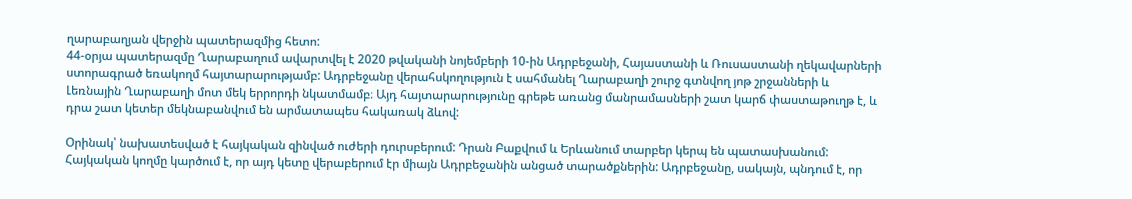ղարաբաղյան վերջին պատերազմից հետո:
44-օրյա պատերազմը Ղարաբաղում ավարտվել է 2020 թվականի նոյեմբերի 10-ին Ադրբեջանի, Հայաստանի և Ռուսաստանի ղեկավարների ստորագրած եռակողմ հայտարարությամբ: Ադրբեջանը վերահսկողություն է սահմանել Ղարաբաղի շուրջ գտնվող յոթ շրջանների և Լեռնային Ղարաբաղի մոտ մեկ երրորդի նկատմամբ։ Այդ հայտարարությունը գրեթե առանց մանրամասների շատ կարճ փաստաթուղթ է, և դրա շատ կետեր մեկնաբանվում են արմատապես հակառակ ձևով:

Օրինակ՝ նախատեսված է հայկական զինված ուժերի դուրսբերում: Դրան Բաքվում և Երևանում տարբեր կերպ են պատասխանում: Հայկական կողմը կարծում է, որ այդ կետը վերաբերում էր միայն Ադրբեջանին անցած տարածքներին: Ադրբեջանը, սակայն, պնդում է, որ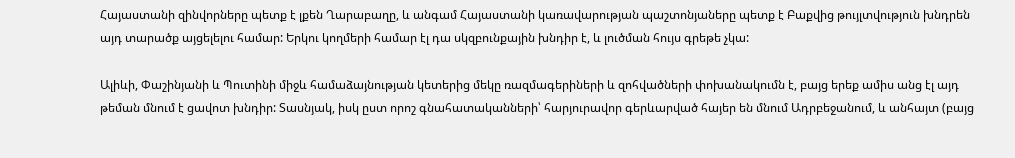Հայաստանի զինվորները պետք է լքեն Ղարաբաղը, և անգամ Հայաստանի կառավարության պաշտոնյաները պետք է Բաքվից թույլտվություն խնդրեն այդ տարածք այցելելու համար: Երկու կողմերի համար էլ դա սկզբունքային խնդիր է, և լուծման հույս գրեթե չկա:

Ալիևի, Փաշինյանի և Պուտինի միջև համաձայնության կետերից մեկը ռազմագերիների և զոհվածների փոխանակումն է, բայց երեք ամիս անց էլ այդ թեման մնում է ցավոտ խնդիր: Տասնյակ, իսկ ըստ որոշ գնահատականների՝ հարյուրավոր գերևարված հայեր են մնում Ադրբեջանում, և անհայտ (բայց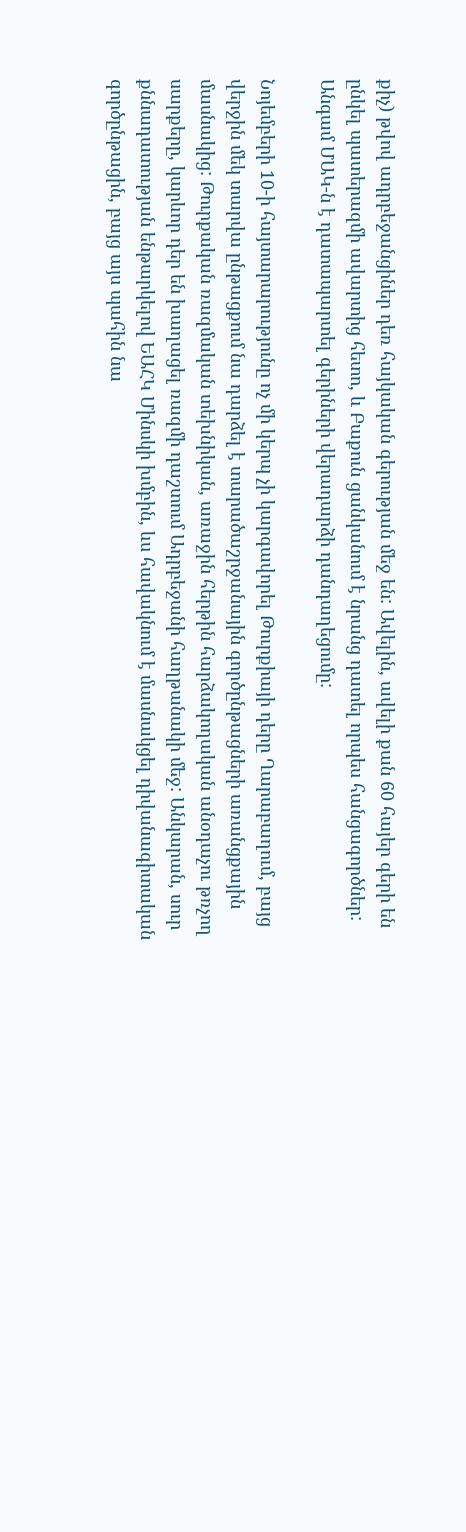քիչ) թվով ադրբեջանցիներ դեռ հայկական գերության մեջ են: Ավելին, ավելի քան 60 հայեր գերի են ընկել պատերազմի ավարտից հետո, և Բաքուն ցանկանում է նրանց դատել որպես հանցագործներ: Անգամ ՄԱԿ-ն է դատապարտել գերիների վերադարձի դանդաղեցումը:

Նոյեմբերի 10-ի հայտարարությունը ոչ մի կերպ չի կարգավորել Թուրքիայի դերը Ղարաբաղում, բայց վերջին մեկ տարվա ընթացքում նա դարձել է տարածաշրջանային գործընթացների առանցքային մասնակից: Թուրքական ռազմական տեխնիկան, առաջին հերթին հարձակողական անօդաչու թռչող սարքերը, կարևոր դեր են խաղացել ռազմի դաշտում Ադրբեջանի հաղթանակի մեջ: Անկարան, սուր քննադատության ենթարկելով ԵԱՀԿ Մինսկի խմբին, ևս հավակնում է մասնակցել դիվանագիտական գործընթացին, բայց այս պահին նա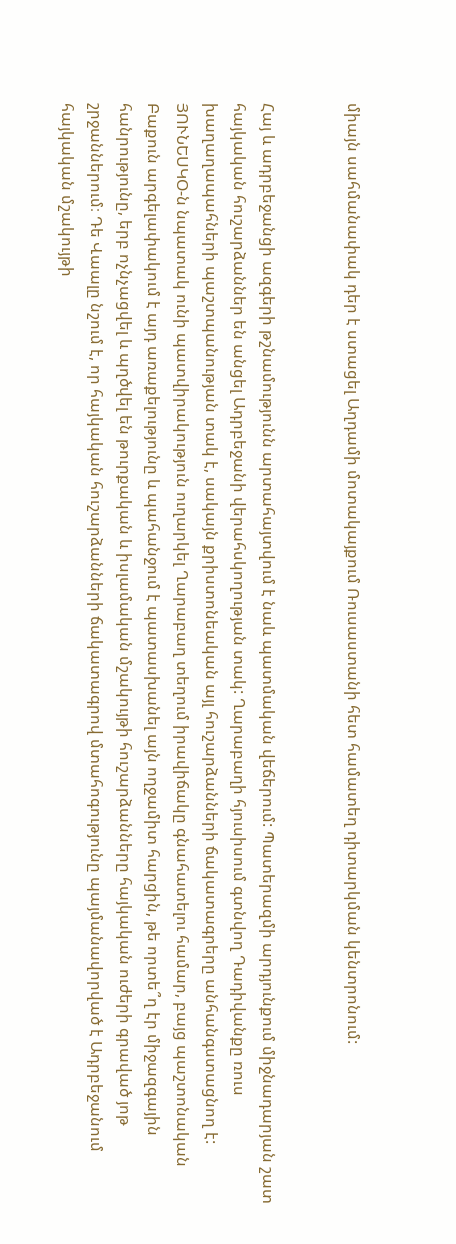միայն սահմանափակ դեր է ստացել Աղդամի մոտակայքում Ռուսաստանի հետ համատեղ դիտարկման կենտրոնում:


Հայ և ադրբեջանցի ազգերի թշնամությունն արտահայտվում է նաև պատմական վեճերում: Պատերազմի արդյունքում միջնադարյան շատ հայկական հուշարձաններ են անցել Ադրբեջանի վերահսկողության տակ: Ղարաբաղի հյուսիսում գտնվող Դադիվանքը ռուս խաղաղապահների պաշտպանության տակ է, սակայն քրիստոնեական այլ հուշարձանների ճակատագրերը անհանգստացնող է: ՅՈՒՆԵՍԿՕ-ն նպատակ ունի պատվիրակություն ուղարկել Ղարաբաղ տեղում իրավիճակը գնահատելու համար, բայց պաշտոնական Բաքուն արգելափակում է այդ առաքելությունը և պահանջում է պատասխանել այն ողջամիտ հարցին, թե որտե՞ղ էր միջազգային հանրությունը, երբ ոչնչացվել և պղծվել են թուրքական և իսլամական մշակույթի հուշարձանները հայկական ուժերի գրաված յոթ շրջաններում։ Դե Վաալը նշում է, որ հայկական հուշարձանների ճակատագրով մտահոգությունը պայմանավորված է Ադրբեջանում հայկական մշակույթի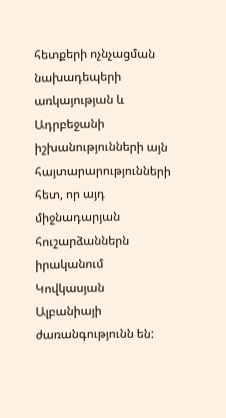հետքերի ոչնչացման նախադեպերի առկայության և Ադրբեջանի իշխանությունների այն հայտարարությունների հետ, որ այդ միջնադարյան հուշարձաններն իրականում Կովկասյան Ալբանիայի ժառանգությունն են: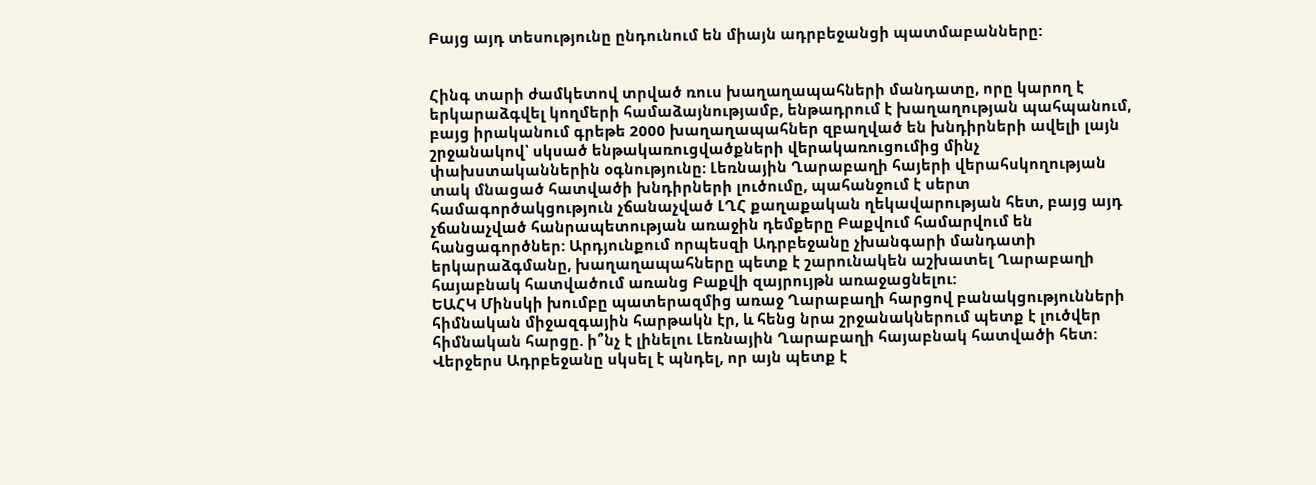Բայց այդ տեսությունը ընդունում են միայն ադրբեջանցի պատմաբանները:


Հինգ տարի ժամկետով տրված ռուս խաղաղապահների մանդատը, որը կարող է երկարաձգվել կողմերի համաձայնությամբ, ենթադրում է խաղաղության պահպանում, բայց իրականում գրեթե 2000 խաղաղապահներ զբաղված են խնդիրների ավելի լայն շրջանակով՝ սկսած ենթակառուցվածքների վերակառուցումից մինչ փախստականներին օգնությունը: Լեռնային Ղարաբաղի հայերի վերահսկողության տակ մնացած հատվածի խնդիրների լուծումը, պահանջում է սերտ համագործակցություն չճանաչված ԼՂՀ քաղաքական ղեկավարության հետ, բայց այդ չճանաչված հանրապետության առաջին դեմքերը Բաքվում համարվում են հանցագործներ: Արդյունքում որպեսզի Ադրբեջանը չխանգարի մանդատի երկարաձգմանը, խաղաղապահները պետք է շարունակեն աշխատել Ղարաբաղի հայաբնակ հատվածում առանց Բաքվի զայրույթն առաջացնելու:
ԵԱՀԿ Մինսկի խումբը պատերազմից առաջ Ղարաբաղի հարցով բանակցությունների հիմնական միջազգային հարթակն էր, և հենց նրա շրջանակներում պետք է լուծվեր հիմնական հարցը. ի՞նչ է լինելու Լեռնային Ղարաբաղի հայաբնակ հատվածի հետ: Վերջերս Ադրբեջանը սկսել է պնդել, որ այն պետք է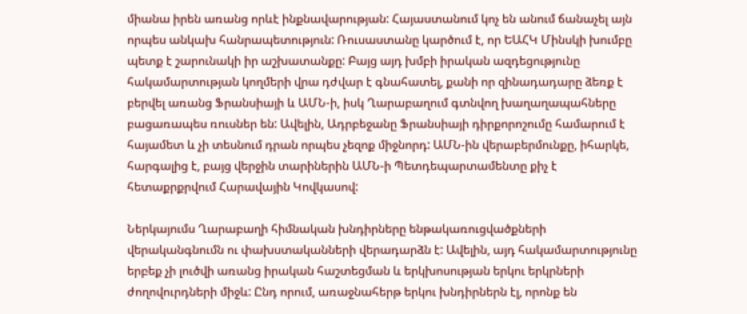միանա իրեն առանց որևէ ինքնավարության: Հայաստանում կոչ են անում ճանաչել այն որպես անկախ հանրապետություն: Ռուսաստանը կարծում է, որ ԵԱՀԿ Մինսկի խումբը պետք է շարունակի իր աշխատանքը: Բայց այդ խմբի իրական ազդեցությունը հակամարտության կողմերի վրա դժվար է գնահատել, քանի որ զինադադարը ձեռք է բերվել առանց Ֆրանսիայի և ԱՄՆ-ի, իսկ Ղարաբաղում գտնվող խաղաղապահները բացառապես ռուսներ են: Ավելին, Ադրբեջանը Ֆրանսիայի դիրքորոշումը համարում է հայամետ և չի տեսնում դրան որպես չեզոք միջնորդ: ԱՄՆ-ին վերաբերմունքը, իհարկե, հարգալից է, բայց վերջին տարիներին ԱՄՆ-ի Պետդեպարտամենտը քիչ է հետաքրքրվում Հարավային Կովկասով:

Ներկայումս Ղարաբաղի հիմնական խնդիրները ենթակառուցվածքների վերականգնումն ու փախստականների վերադարձն է: Ավելին, այդ հակամարտությունը երբեք չի լուծվի առանց իրական հաշտեցման և երկխոսության երկու երկրների ժողովուրդների միջև: Ընդ որում, առաջնահերթ երկու խնդիրներն էլ, որոնք են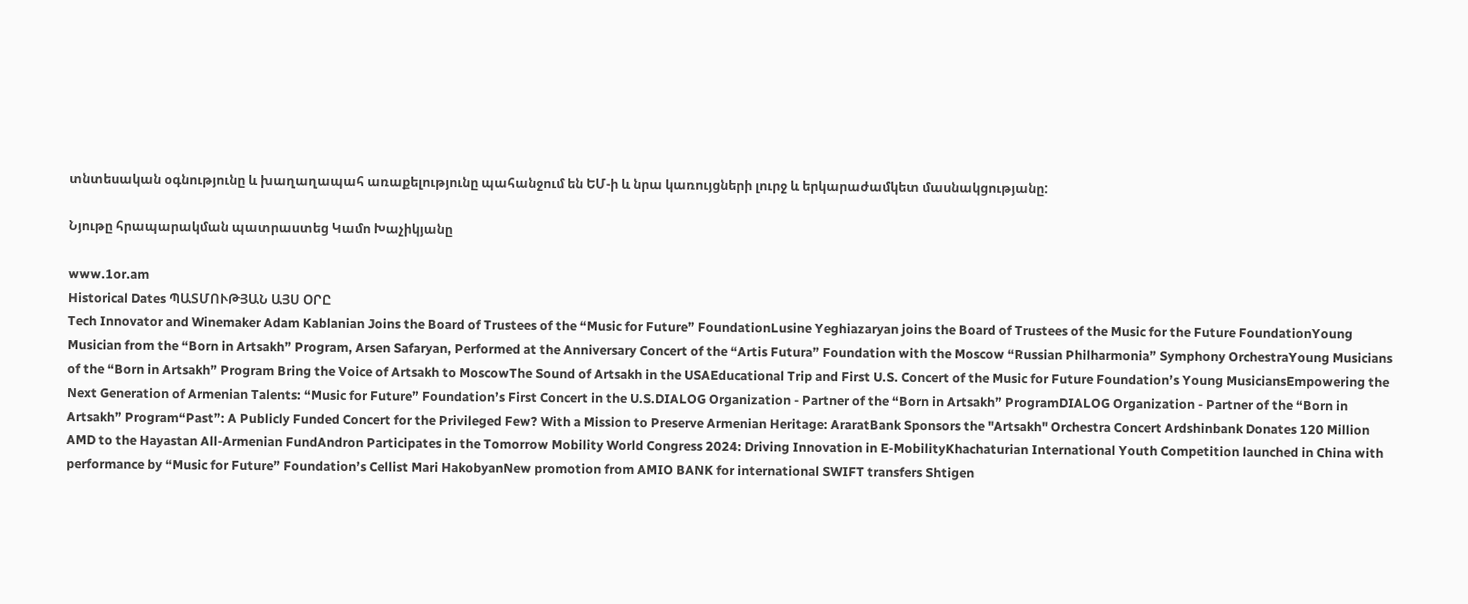տնտեսական օգնությունը և խաղաղապահ առաքելությունը պահանջում են ԵՄ-ի և նրա կառույցների լուրջ և երկարաժամկետ մասնակցությանը:

Նյութը հրապարակման պատրաստեց Կամո Խաչիկյանը

www.1or.am
Historical Dates ՊԱՏՄՈՒԹՅԱՆ ԱՅՍ ՕՐԸ
Tech Innovator and Winemaker Adam Kablanian Joins the Board of Trustees of the “Music for Future” FoundationLusine Yeghiazaryan joins the Board of Trustees of the Music for the Future FoundationYoung Musician from the “Born in Artsakh” Program, Arsen Safaryan, Performed at the Anniversary Concert of the “Artis Futura” Foundation with the Moscow “Russian Philharmonia” Symphony OrchestraYoung Musicians of the “Born in Artsakh” Program Bring the Voice of Artsakh to MoscowThe Sound of Artsakh in the USAEducational Trip and First U.S. Concert of the Music for Future Foundation’s Young MusiciansEmpowering the Next Generation of Armenian Talents: “Music for Future” Foundation’s First Concert in the U.S.DIALOG Organization - Partner of the “Born in Artsakh” ProgramDIALOG Organization - Partner of the “Born in Artsakh” Program“Past”: A Publicly Funded Concert for the Privileged Few? With a Mission to Preserve Armenian Heritage: AraratBank Sponsors the "Artsakh" Orchestra Concert Ardshinbank Donates 120 Million AMD to the Hayastan All-Armenian FundAndron Participates in the Tomorrow Mobility World Congress 2024: Driving Innovation in E-MobilityKhachaturian International Youth Competition launched in China with performance by “Music for Future” Foundation’s Cellist Mari HakobyanNew promotion from AMIO BANK for international SWIFT transfers Shtigen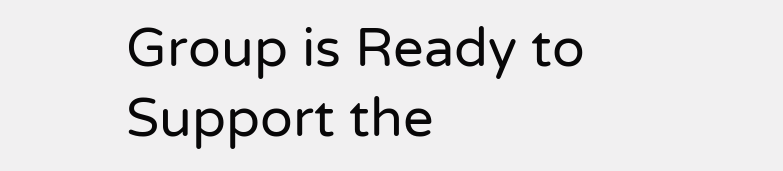Group is Ready to Support the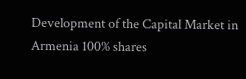Development of the Capital Market in Armenia 100% shares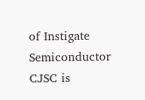of Instigate Semiconductor CJSC is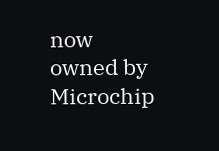now owned by Microchip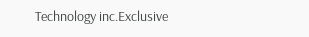Technology inc.Exclusive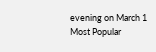evening on March 1
Most Popular